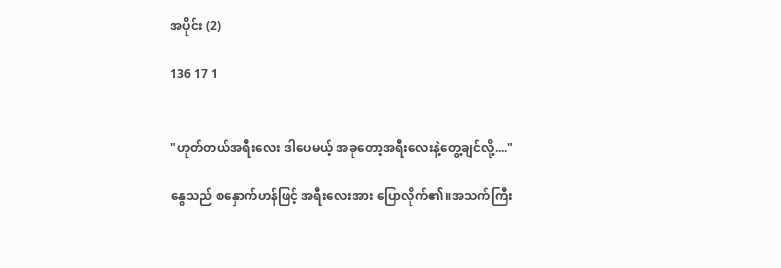အပိုင်း (2)

136 17 1


"ဟုတ်တယ်အရီးလေး ဒါပေမယ့် အခုတော့အရီးလေးနဲ့တွေ့ချင်လို့...."

နွေသည် စနှောက်ဟန်ဖြင့် အရီးလေးအား ပြောလိုက်၏။အသက်ကြီး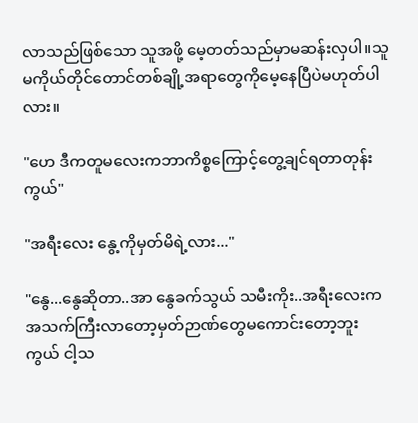လာသည်ဖြစ်သော သူအဖို့ မေ့တတ်သည်မှာမဆန်းလှပါ။သူမကိုယ်တိုင်တောင်တစ်ချို့အရာတွေကိုမေ့နေပြီပဲမဟုတ်ပါလား။

"ဟေ ဒီကတူမလေးကဘာကိစ္စကြောင့်တွေ့ချင်ရတာတုန်းကွယ်"

"အရီးလေး နွေ့ကိုမှတ်မိရဲ့လား..."

"နွေ...နွေဆိုတာ..အာ နွေခက်သွယ် သမီးကိုး..အရီးလေးကအသက်ကြီးလာတော့မှတ်ဉာဏ်တွေမကောင်းတော့ဘူးကွယ် ငါ့သ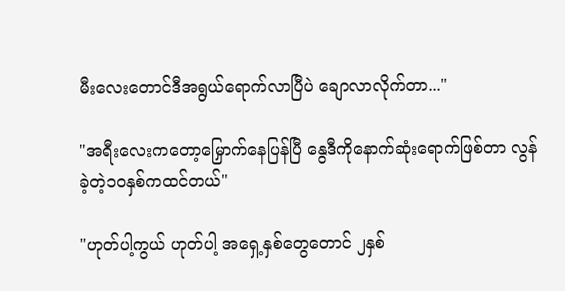မီးလေးတောင်ဒီအရွယ်ရောက်လာပြီပဲ ချောလာလိုက်တာ..."

"အရီးလေးကတော့မြှောက်နေပြန်ပြီ နွေဒီကိုနောက်ဆုံးရောက်ဖြစ်တာ လွန်ခဲ့တဲ့၁၀နှစ်ကထင်တယ်"

"ဟုတ်ပါ့ကွယ် ဟုတ်ပါ့ အရှေ့နှစ်တွေတောင် ၂နှစ်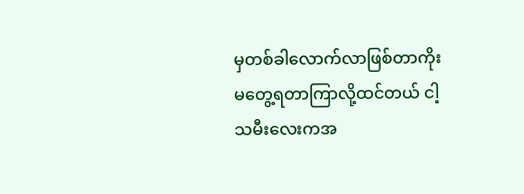မှတစ်ခါလောက်လာဖြစ်တာကိုး မတွေ့ရတာကြာလို့ထင်တယ် ငါ့သမီးလေးကအ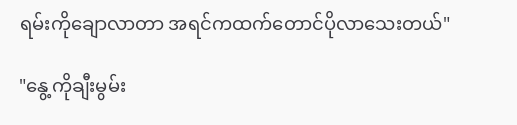ရမ်းကိုချောလာတာ အရင်ကထက်တောင်ပိုလာသေးတယ်"

"နွေ့ကိုချီးမွမ်း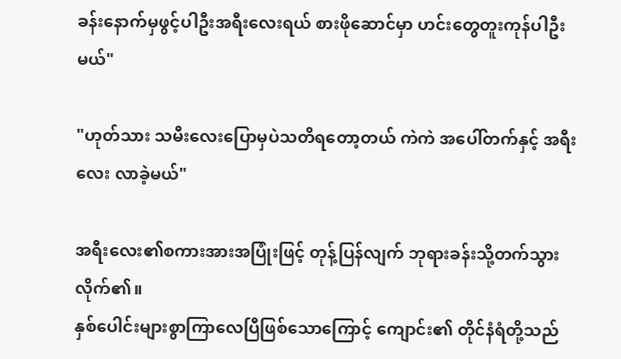ခန်းနောက်မှဖွင့်ပါဦးအရီးလေးရယ် စားဖိုဆောင်မှာ ဟင်းတွေတူးကုန်ပါဦးမယ်"

"ဟုတ်သား သမီးလေးပြောမှပဲသတိရတော့တယ် ကဲကဲ အပေါ်တက်နှင့် အရီးလေး လာခဲ့မယ်"

အရီးလေး၏စကားအားအပြုံးဖြင့် တုန့်ပြန်လျက် ဘုရားခန်းသို့တက်သွားလိုက်၏။
နှစ်ပေါင်းများစွာကြာလေပြီဖြစ်သောကြောင့် ကျောင်း၏ တိုင်နံရံတို့သည်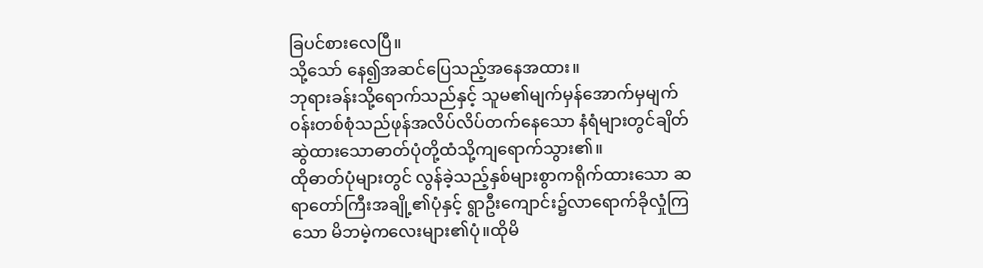ခြပင်စားလေပြီ။
သို့သော် နေ၍အဆင်ပြေသည့်အနေအထား။
ဘုရားခန်းသို့ရောက်သည်နှင့် သူမ၏မျက်မှန်အောက်မှမျက်၀န်းတစ်စုံသည်ဖုန်အလိပ်လိပ်တက်နေသော နံရံများတွင်ချိတ်ဆွဲထားသောဓာတ်ပုံတို့ထံသို့ကျရောက်သွား၏။
ထိုဓာတ်ပုံများတွင် လွန်ခဲ့သည့်နှစ်များစွာကရိုက်ထားသော ဆရာတော်ကြီးအချို့၏ပုံနှင့် ရွာဦးကျောင်း၌လာရောက်ခိုလှုံကြသော မိဘမဲ့ကလေးများ၏ပုံ။ထိုမိ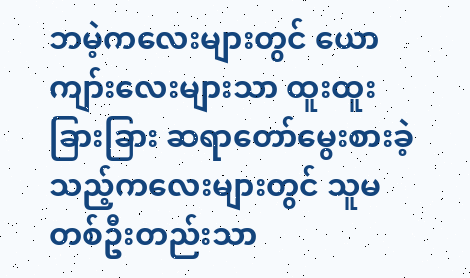ဘမဲ့ကလေးများတွင် ယောကျာ်းလေးများသာ ထူးထူးခြားခြား ဆရာတော်မွေးစားခဲ့သည့်ကလေးများတွင် သူမတစ်ဦးတည်းသာ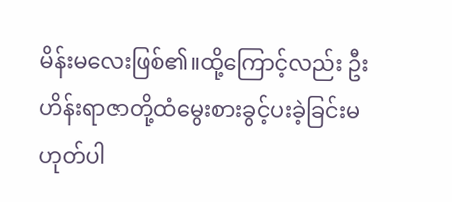မိန်းမလေးဖြစ်၏။ထို့ကြောင့်လည်း ဦးဟိန်းရာဇာတို့ထံမွေးစားခွင့်ပးခဲ့ခြင်းမဟုတ်ပါ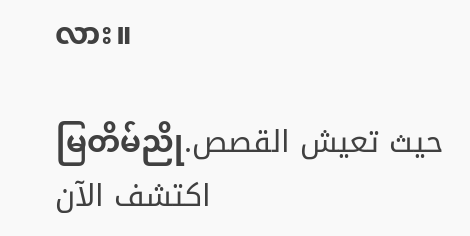လား။

မြတိမ်ညိုحيث تعيش القصص. اكتشف الآن